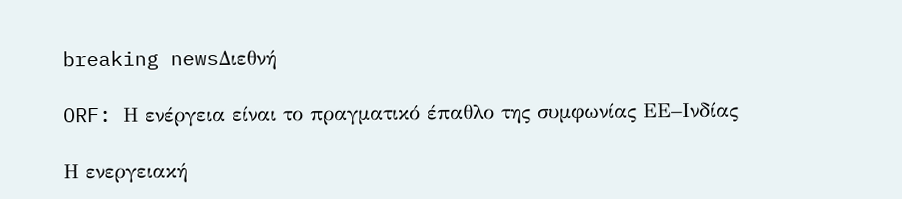breaking newsΔιεθνή

ORF: Η ενέργεια είναι το πραγματικό έπαθλο της συμφωνίας ΕΕ–Ινδίας

Η ενεργειακή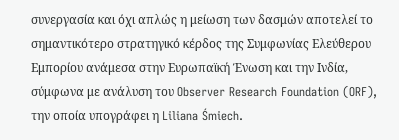συνεργασία και όχι απλώς η μείωση των δασμών αποτελεί το σημαντικότερο στρατηγικό κέρδος της Συμφωνίας Ελεύθερου Εμπορίου ανάμεσα στην Ευρωπαϊκή Ένωση και την Ινδία, σύμφωνα με ανάλυση του Observer Research Foundation (ORF), την οποία υπογράφει η Liliana Śmiech.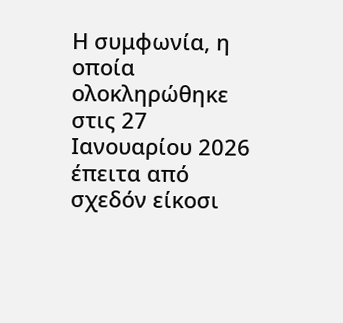Η συμφωνία, η οποία ολοκληρώθηκε στις 27 Ιανουαρίου 2026 έπειτα από σχεδόν είκοσι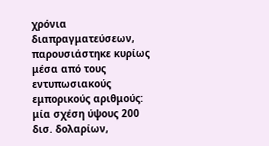χρόνια διαπραγματεύσεων, παρουσιάστηκε κυρίως μέσα από τους εντυπωσιακούς εμπορικούς αριθμούς: μία σχέση ύψους 200 δισ. δολαρίων,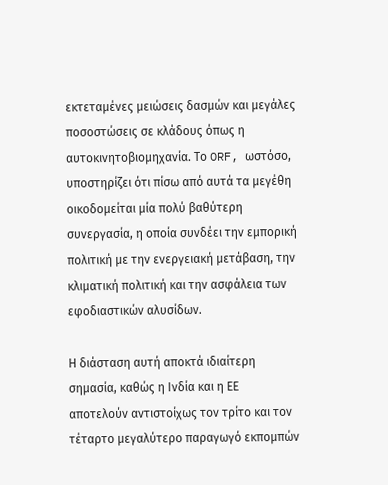εκτεταμένες μειώσεις δασμών και μεγάλες ποσοστώσεις σε κλάδους όπως η αυτοκινητοβιομηχανία. Το ORF, ωστόσο, υποστηρίζει ότι πίσω από αυτά τα μεγέθη οικοδομείται μία πολύ βαθύτερη συνεργασία, η οποία συνδέει την εμπορική πολιτική με την ενεργειακή μετάβαση, την κλιματική πολιτική και την ασφάλεια των εφοδιαστικών αλυσίδων.

Η διάσταση αυτή αποκτά ιδιαίτερη σημασία, καθώς η Ινδία και η ΕΕ αποτελούν αντιστοίχως τον τρίτο και τον τέταρτο μεγαλύτερο παραγωγό εκπομπών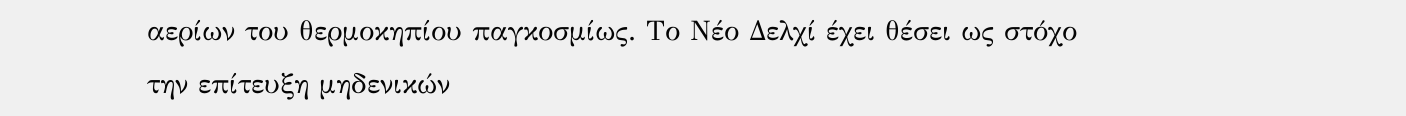αερίων του θερμοκηπίου παγκοσμίως. Το Νέο Δελχί έχει θέσει ως στόχο την επίτευξη μηδενικών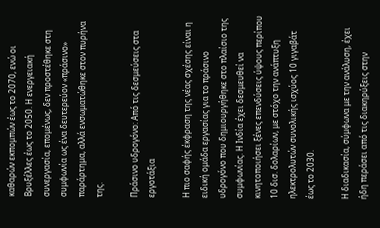καθαρών εκπομπών έως το 2070, ενώ οι Βρυξέλλες έως το 2050. Η ενεργειακή συνεργασία, επομένως, δεν προστέθηκε στη συμφωνία ως ένα δευτερεύον «πράσινο» παράρτημα, αλλά ενσωματώθηκε στον πυρήνα της.

Πράσινο υδρογόνο: Από τις δεσμεύσεις στα εργοτάξια

Η πιο σαφής έκφραση της νέας σχέσης είναι η ειδική ομάδα εργασίας για το πράσινο υδρογόνο που δημιουργήθηκε στο πλαίσιο της συμφωνίας. Η Ινδία έχει δεσμευθεί να κινητοποιήσει ξένες επενδύσεις ύψους περίπου 10 δισ. δολαρίων, με στόχο την ανάπτυξη ηλεκτρολυτών συνολικής ισχύος 10 γιγαβάτ έως το 2030.

Η διαδικασία, σύμφωνα με την ανάλυση, έχει ήδη περάσει από τις διακηρύξεις στην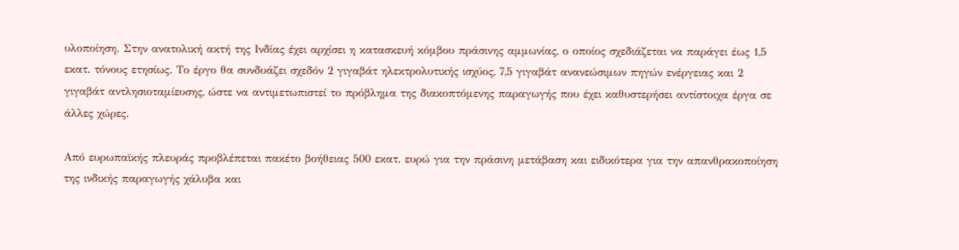υλοποίηση. Στην ανατολική ακτή της Ινδίας έχει αρχίσει η κατασκευή κόμβου πράσινης αμμωνίας, ο οποίος σχεδιάζεται να παράγει έως 1,5 εκατ. τόνους ετησίως. Το έργο θα συνδυάζει σχεδόν 2 γιγαβάτ ηλεκτρολυτικής ισχύος, 7,5 γιγαβάτ ανανεώσιμων πηγών ενέργειας και 2 γιγαβάτ αντλησιοταμίευσης, ώστε να αντιμετωπιστεί το πρόβλημα της διακοπτόμενης παραγωγής που έχει καθυστερήσει αντίστοιχα έργα σε άλλες χώρες.

Από ευρωπαϊκής πλευράς προβλέπεται πακέτο βοήθειας 500 εκατ. ευρώ για την πράσινη μετάβαση και ειδικότερα για την απανθρακοποίηση της ινδικής παραγωγής χάλυβα και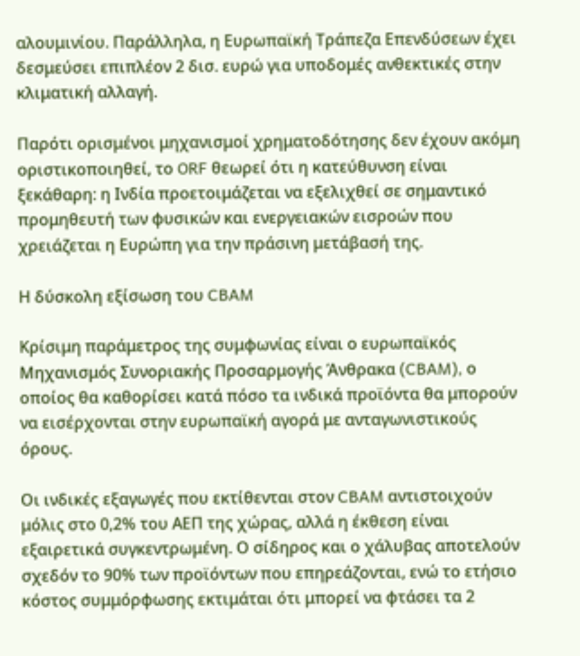αλουμινίου. Παράλληλα, η Ευρωπαϊκή Τράπεζα Επενδύσεων έχει δεσμεύσει επιπλέον 2 δισ. ευρώ για υποδομές ανθεκτικές στην κλιματική αλλαγή.

Παρότι ορισμένοι μηχανισμοί χρηματοδότησης δεν έχουν ακόμη οριστικοποιηθεί, το ORF θεωρεί ότι η κατεύθυνση είναι ξεκάθαρη: η Ινδία προετοιμάζεται να εξελιχθεί σε σημαντικό προμηθευτή των φυσικών και ενεργειακών εισροών που χρειάζεται η Ευρώπη για την πράσινη μετάβασή της.

Η δύσκολη εξίσωση του CBAM

Κρίσιμη παράμετρος της συμφωνίας είναι ο ευρωπαϊκός Μηχανισμός Συνοριακής Προσαρμογής Άνθρακα (CBAM), ο οποίος θα καθορίσει κατά πόσο τα ινδικά προϊόντα θα μπορούν να εισέρχονται στην ευρωπαϊκή αγορά με ανταγωνιστικούς όρους.

Οι ινδικές εξαγωγές που εκτίθενται στον CBAM αντιστοιχούν μόλις στο 0,2% του ΑΕΠ της χώρας, αλλά η έκθεση είναι εξαιρετικά συγκεντρωμένη. Ο σίδηρος και ο χάλυβας αποτελούν σχεδόν το 90% των προϊόντων που επηρεάζονται, ενώ το ετήσιο κόστος συμμόρφωσης εκτιμάται ότι μπορεί να φτάσει τα 2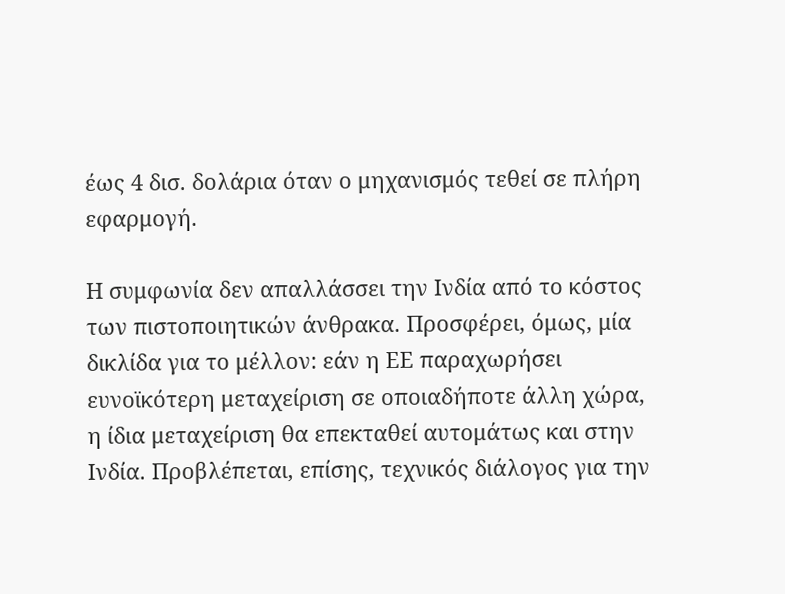έως 4 δισ. δολάρια όταν ο μηχανισμός τεθεί σε πλήρη εφαρμογή.

Η συμφωνία δεν απαλλάσσει την Ινδία από το κόστος των πιστοποιητικών άνθρακα. Προσφέρει, όμως, μία δικλίδα για το μέλλον: εάν η ΕΕ παραχωρήσει ευνοϊκότερη μεταχείριση σε οποιαδήποτε άλλη χώρα, η ίδια μεταχείριση θα επεκταθεί αυτομάτως και στην Ινδία. Προβλέπεται, επίσης, τεχνικός διάλογος για την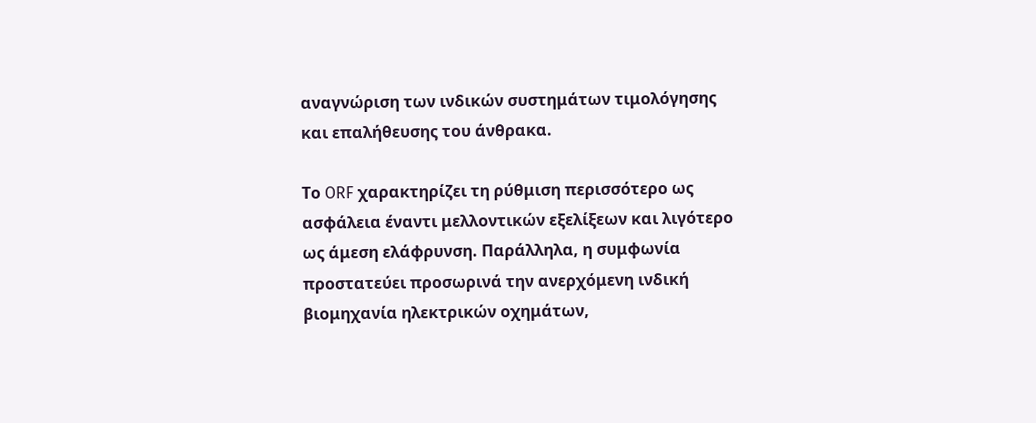αναγνώριση των ινδικών συστημάτων τιμολόγησης και επαλήθευσης του άνθρακα.

Το ORF χαρακτηρίζει τη ρύθμιση περισσότερο ως ασφάλεια έναντι μελλοντικών εξελίξεων και λιγότερο ως άμεση ελάφρυνση. Παράλληλα, η συμφωνία προστατεύει προσωρινά την ανερχόμενη ινδική βιομηχανία ηλεκτρικών οχημάτων,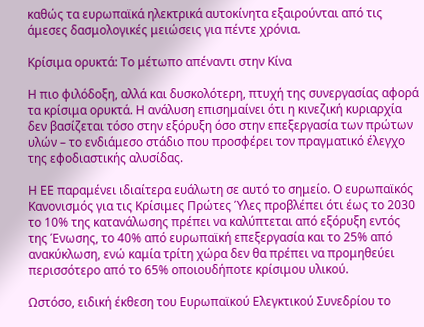καθώς τα ευρωπαϊκά ηλεκτρικά αυτοκίνητα εξαιρούνται από τις άμεσες δασμολογικές μειώσεις για πέντε χρόνια.

Κρίσιμα ορυκτά: Το μέτωπο απέναντι στην Κίνα

Η πιο φιλόδοξη, αλλά και δυσκολότερη, πτυχή της συνεργασίας αφορά τα κρίσιμα ορυκτά. Η ανάλυση επισημαίνει ότι η κινεζική κυριαρχία δεν βασίζεται τόσο στην εξόρυξη όσο στην επεξεργασία των πρώτων υλών – το ενδιάμεσο στάδιο που προσφέρει τον πραγματικό έλεγχο της εφοδιαστικής αλυσίδας.

Η ΕΕ παραμένει ιδιαίτερα ευάλωτη σε αυτό το σημείο. Ο ευρωπαϊκός Κανονισμός για τις Κρίσιμες Πρώτες Ύλες προβλέπει ότι έως το 2030 το 10% της κατανάλωσης πρέπει να καλύπτεται από εξόρυξη εντός της Ένωσης, το 40% από ευρωπαϊκή επεξεργασία και το 25% από ανακύκλωση, ενώ καμία τρίτη χώρα δεν θα πρέπει να προμηθεύει περισσότερο από το 65% οποιουδήποτε κρίσιμου υλικού.

Ωστόσο, ειδική έκθεση του Ευρωπαϊκού Ελεγκτικού Συνεδρίου το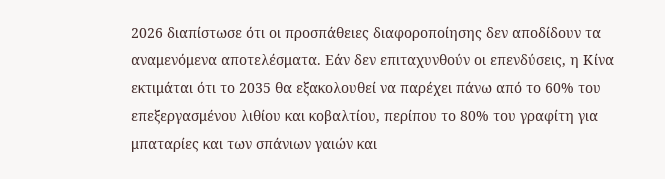2026 διαπίστωσε ότι οι προσπάθειες διαφοροποίησης δεν αποδίδουν τα αναμενόμενα αποτελέσματα. Εάν δεν επιταχυνθούν οι επενδύσεις, η Κίνα εκτιμάται ότι το 2035 θα εξακολουθεί να παρέχει πάνω από το 60% του επεξεργασμένου λιθίου και κοβαλτίου, περίπου το 80% του γραφίτη για μπαταρίες και των σπάνιων γαιών και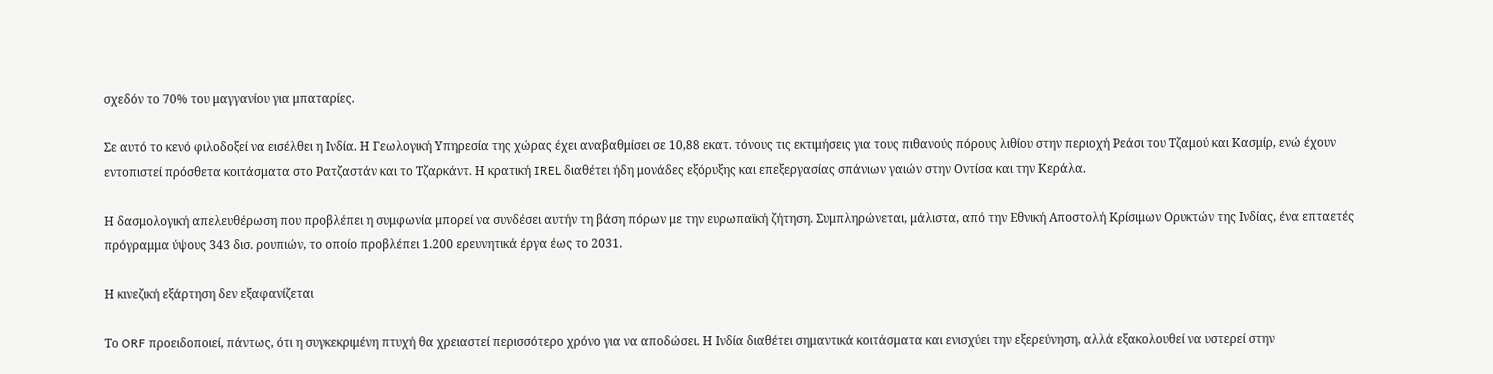σχεδόν το 70% του μαγγανίου για μπαταρίες.

Σε αυτό το κενό φιλοδοξεί να εισέλθει η Ινδία. Η Γεωλογική Υπηρεσία της χώρας έχει αναβαθμίσει σε 10,88 εκατ. τόνους τις εκτιμήσεις για τους πιθανούς πόρους λιθίου στην περιοχή Ρεάσι του Τζαμού και Κασμίρ, ενώ έχουν εντοπιστεί πρόσθετα κοιτάσματα στο Ρατζαστάν και το Τζαρκάντ. Η κρατική IREL διαθέτει ήδη μονάδες εξόρυξης και επεξεργασίας σπάνιων γαιών στην Οντίσα και την Κεράλα.

Η δασμολογική απελευθέρωση που προβλέπει η συμφωνία μπορεί να συνδέσει αυτήν τη βάση πόρων με την ευρωπαϊκή ζήτηση. Συμπληρώνεται, μάλιστα, από την Εθνική Αποστολή Κρίσιμων Ορυκτών της Ινδίας, ένα επταετές πρόγραμμα ύψους 343 δισ. ρουπιών, το οποίο προβλέπει 1.200 ερευνητικά έργα έως το 2031.

Η κινεζική εξάρτηση δεν εξαφανίζεται

Το ORF προειδοποιεί, πάντως, ότι η συγκεκριμένη πτυχή θα χρειαστεί περισσότερο χρόνο για να αποδώσει. Η Ινδία διαθέτει σημαντικά κοιτάσματα και ενισχύει την εξερεύνηση, αλλά εξακολουθεί να υστερεί στην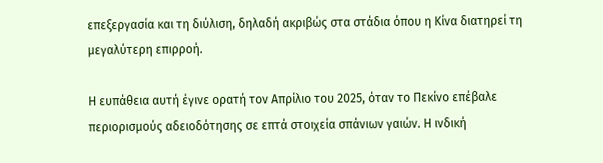επεξεργασία και τη διύλιση, δηλαδή ακριβώς στα στάδια όπου η Κίνα διατηρεί τη μεγαλύτερη επιρροή.

Η ευπάθεια αυτή έγινε ορατή τον Απρίλιο του 2025, όταν το Πεκίνο επέβαλε περιορισμούς αδειοδότησης σε επτά στοιχεία σπάνιων γαιών. Η ινδική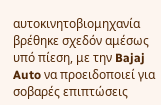αυτοκινητοβιομηχανία βρέθηκε σχεδόν αμέσως υπό πίεση, με την Bajaj Auto να προειδοποιεί για σοβαρές επιπτώσεις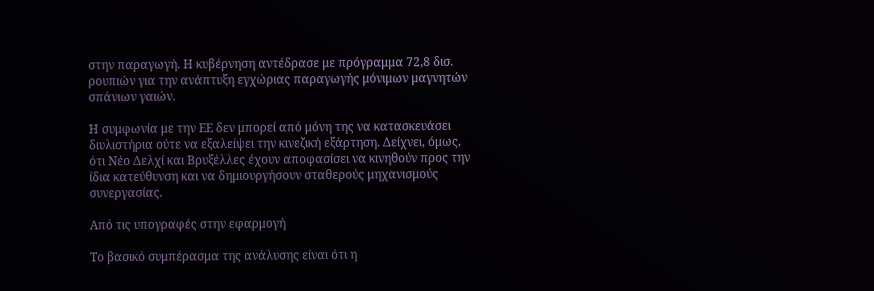στην παραγωγή. Η κυβέρνηση αντέδρασε με πρόγραμμα 72,8 δισ. ρουπιών για την ανάπτυξη εγχώριας παραγωγής μόνιμων μαγνητών σπάνιων γαιών.

Η συμφωνία με την ΕΕ δεν μπορεί από μόνη της να κατασκευάσει διυλιστήρια ούτε να εξαλείψει την κινεζική εξάρτηση. Δείχνει, όμως, ότι Νέο Δελχί και Βρυξέλλες έχουν αποφασίσει να κινηθούν προς την ίδια κατεύθυνση και να δημιουργήσουν σταθερούς μηχανισμούς συνεργασίας.

Από τις υπογραφές στην εφαρμογή

Το βασικό συμπέρασμα της ανάλυσης είναι ότι η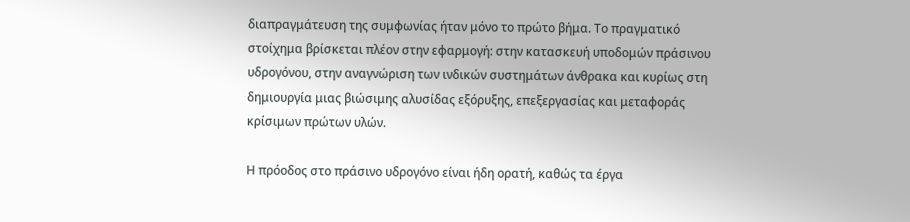διαπραγμάτευση της συμφωνίας ήταν μόνο το πρώτο βήμα. Το πραγματικό στοίχημα βρίσκεται πλέον στην εφαρμογή: στην κατασκευή υποδομών πράσινου υδρογόνου, στην αναγνώριση των ινδικών συστημάτων άνθρακα και κυρίως στη δημιουργία μιας βιώσιμης αλυσίδας εξόρυξης, επεξεργασίας και μεταφοράς κρίσιμων πρώτων υλών.

Η πρόοδος στο πράσινο υδρογόνο είναι ήδη ορατή, καθώς τα έργα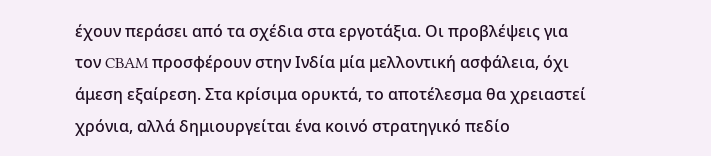έχουν περάσει από τα σχέδια στα εργοτάξια. Οι προβλέψεις για τον CBAM προσφέρουν στην Ινδία μία μελλοντική ασφάλεια, όχι άμεση εξαίρεση. Στα κρίσιμα ορυκτά, το αποτέλεσμα θα χρειαστεί χρόνια, αλλά δημιουργείται ένα κοινό στρατηγικό πεδίο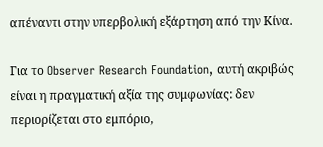απέναντι στην υπερβολική εξάρτηση από την Κίνα.

Για το Observer Research Foundation, αυτή ακριβώς είναι η πραγματική αξία της συμφωνίας: δεν περιορίζεται στο εμπόριο,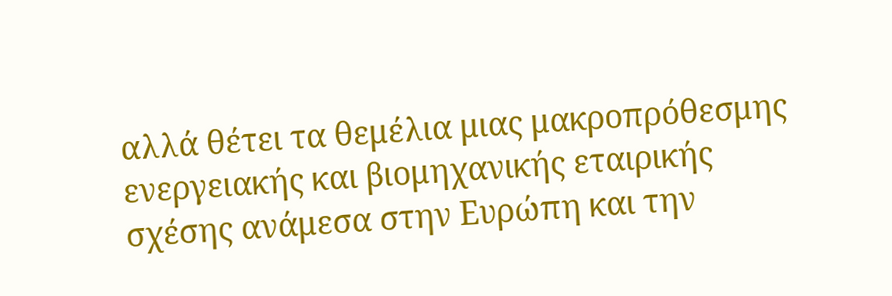αλλά θέτει τα θεμέλια μιας μακροπρόθεσμης ενεργειακής και βιομηχανικής εταιρικής σχέσης ανάμεσα στην Ευρώπη και την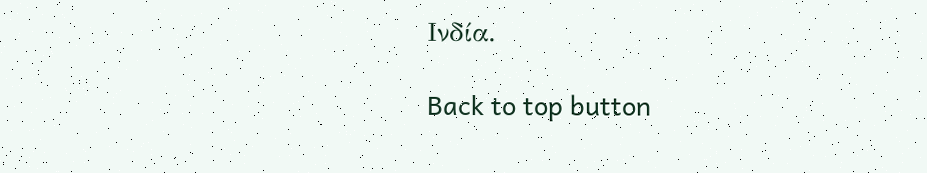Ινδία.

Back to top button